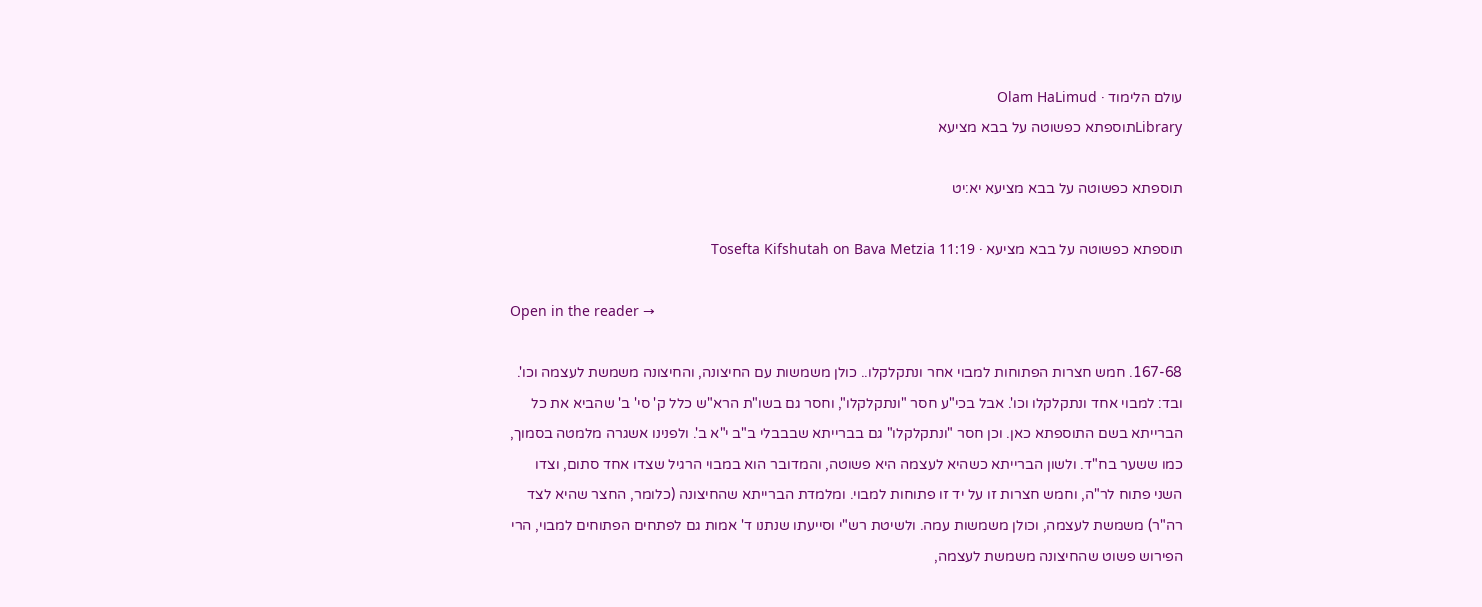עולם הלימוד · Olam HaLimud
Libraryתוספתא כפשוטה על בבא מציעא

תוספתא כפשוטה על בבא מציעא יא:יט

תוספתא כפשוטה על בבא מציעא · Tosefta Kifshutah on Bava Metzia 11:19

Open in the reader →

167-68. חמש חצרות הפתוחות למבוי אחר ונתקלקלו.. כולן משמשות עם החיצונה, והחיצונה משמשת לעצמה וכו'. ובד: למבוי אחד ונתקלקלו וכו'. אבל בכי"ע חסר "ונתקלקלו", וחסר גם בשו"ת הרא"ש כלל ק' סי' ב' שהביא את כל הברייתא בשם התוספתא כאן. וכן חסר "ונתקלקלו" גם בברייתא שבבבלי ב"ב י"א ב'. ולפנינו אשגרה מלמטה בסמוך, כמו ששער בח"ד. ולשון הברייתא כשהיא לעצמה היא פשוטה, והמדובר הוא במבוי הרגיל שצדו אחד סתום, וצדו השני פתוח לר"ה, וחמש חצרות זו על יד זו פתוחות למבוי. ומלמדת הברייתא שהחיצונה (כלומר, החצר שהיא לצד רה"ר) משמשת לעצמה, וכולן משמשות עמה. ולשיטת רש"י וסייעתו שנתנו ד' אמות גם לפתחים הפתוחים למבוי, הרי הפירוש פשוט שהחיצונה משמשת לעצמה,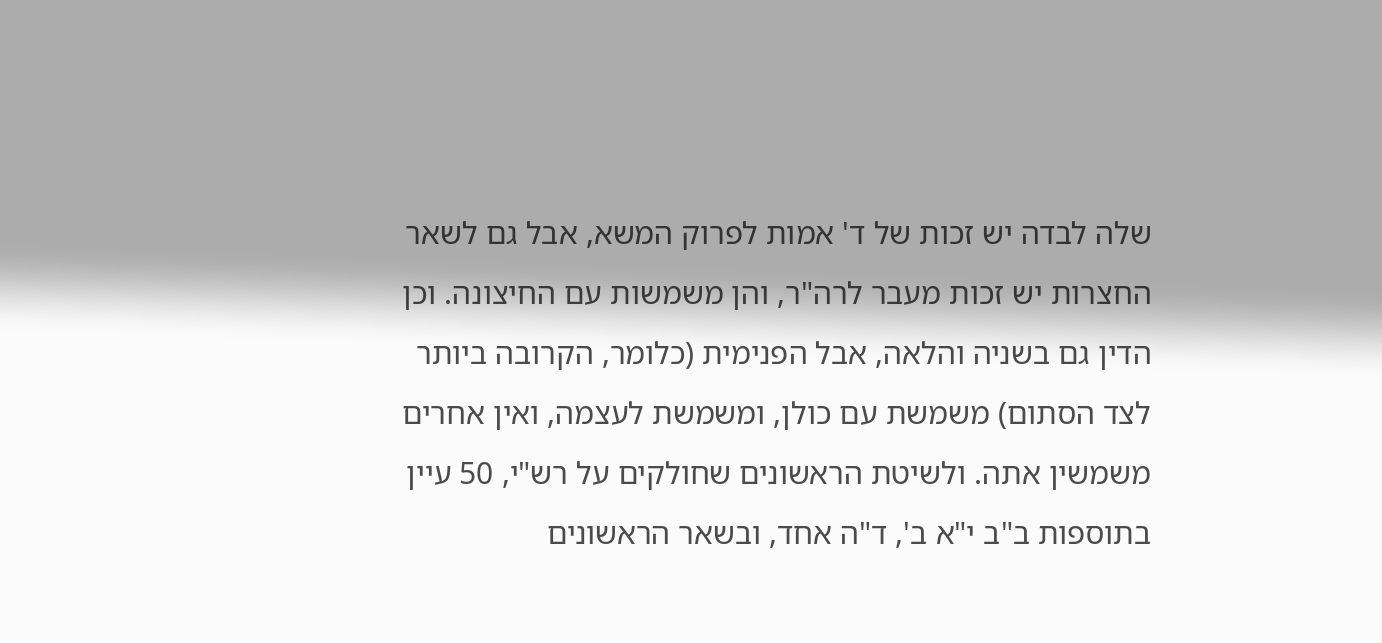שלה לבדה יש זכות של ד' אמות לפרוק המשא, אבל גם לשאר החצרות יש זכות מעבר לרה"ר, והן משמשות עם החיצונה. וכן הדין גם בשניה והלאה, אבל הפנימית (כלומר, הקרובה ביותר לצד הסתום) משמשת עם כולן, ומשמשת לעצמה, ואין אחרים משמשין אתה. ולשיטת הראשונים שחולקים על רש"י, 50 עיין בתוספות ב"ב י"א ב', ד"ה אחד, ובשאר הראשונים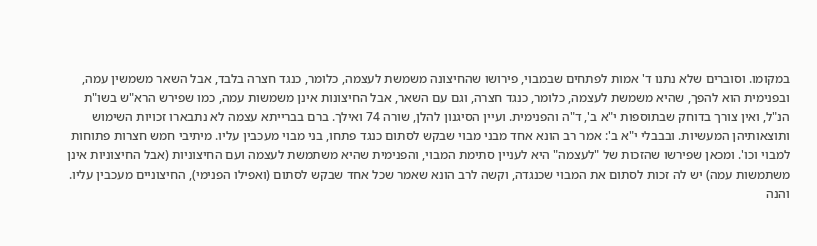במקומו. וסוברים שלא נתנו ד' אמות לפתחים שבמבוי, פירושו שהחיצונה משמשת לעצמה, כלומר, כנגד חצרה בלבד, אבל השאר משמשין עמה, ובפנימית הוא להפך, שהיא משמשת לעצמה, כלומר, כנגד חצרה, וגם עם השאר, אבל החיצונות אינן משמשות עמה, כמו שפירש הרא"ש בשו"ת הנ"ל, ואין צורך בדוחק שבתוספות י"א ב', ד"ה והפנימית. ועיין הסיגנון להלן, שורה 74 ואילך. ברם בברייתא עצמה לא נתבארו זכויות השימוש ותוצאותיהן המעשיות. ובבבלי י"א ב': אמר רב הונא אחד מבני מבוי שבקש לסתום כנגד פתחו, בני מבוי מעכבין עליו. מיתיבי חמש חצרות פתוחות למבוי וכו'. ומכאן שפירשו שהזכות של "לעצמה" היא לעניין סתימת המבוי, והפנימית שהיא משתמשת לעצמה ועם החיצוניות (אבל החיצוניות אינן משתמשות עמה) יש לה זכות לסתום את המבוי שכנגדה, וקשה לרב הונא שאמר שכל אחד שבקש לסתום (ואפילו הפנימי), החיצוניים מעכבין עליו. והנה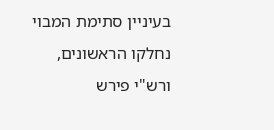בעיניין סתימת המבוי נחלקו הראשונים, ורש"י פירש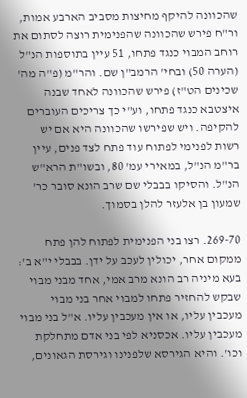שהכוונה להיקף מחיצות מסביב הארבע אמות, ור"ח פירש שהכוונה שהפנימית רוצה לסתום את רוחב המבוי כנגד פתחו, 51 עיין בתוספות הנ"ל (הערה 50) ובחי' הרמב"ן שם. והר"מ (פ"ה מה' שכינים הט"ז) פירש שהכוונה לאחד שבנה איצטבא כנגד פתחו, וע"י כך צריכים העוברים להקיפה. ויש שפירשו שהכוונה היא אם יש רשות לפנימי לפתוח עוד פתח לצד פנים, עיין בר"מ הנ"ל, במאירי עמ' 80, ובשו"ת הרא"ש הנ"ל. והסיקו בבבלי שם שרב הונא סובר כר' שמעון בן אלעזר להלן בסמוך.

269-70. רצו בני הפנימית לפתוח להן פתח ממקום אחר, יכולין לעכב על ידן. בבבלי י"א ב': בעא מיניה רב הונא מרב אמי, אחד מבני מבוי שבקש להחזיר פתחו למבוי אחר בני מבוי מעכבין עליו, או אין מעכבין עליו. א"ל בני מבוי מעכבין עליו. אכסניא לפי בני אדם מתחלקת וכו'. והיא הגירסא שלפנינו וגירסת הגאונים,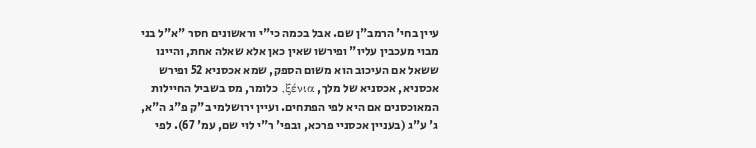עיין בחי' הרמב"ן שם. אבל בכמה כי"י וראשונים חסר "א"ל בני מבוי מעכבין עליו" ופירשו שאין כאן אלא שאלה אחת, והיינו ששאל אם העיכוב הוא משום הספק, שמא אכסניא 52 ופירש אכסניא, אכסניא של מלך, ξένια, כלומר, מס בשביל החיילות המאוכסנים אם היא לפי הפתחים. ועיין ירושלמי ב"ק פ"ג ה"א, ג' ע"ג (בעניין אכסניי פרכא, ובפי' ר"י לוי שם, עמ' 67). לפי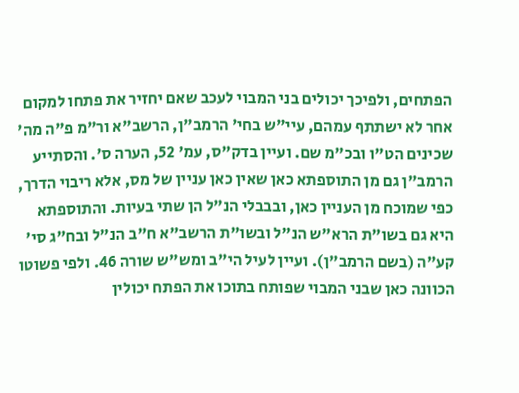הפתחים, ולפיכך יכולים בני המבוי לעכב שאם יחזיר את פתחו למקום אחר לא ישתתף עמהם, עיי"ש בחי' הרמב"ן, הרשב"א ור"מ פ"ה מה' שכינים הט"ו ובכ"מ שם. ועיין בדק"ס, עמ' 52, הערה ס'. והסתייע הרמב"ן גם מן התוספתא כאן שאין כאן עניין של מס, אלא ריבוי הדרך, כפי שמוכח מן העניין כאן, ובבבלי הנ"ל הן שתי בעיות. והתוספתא היא גם בשו"ת הרא"ש הנ"ל ובשו"ת הרשב"א ח"ב הנ"ל ובח"ג סי' קע"ה (בשם הרמב"ן). ועיין לעיל הי"ב ומש"ש שורה 46. ולפי פשוטו הכוונה כאן שבני המבוי שפותח בתוכו את הפתח יכולין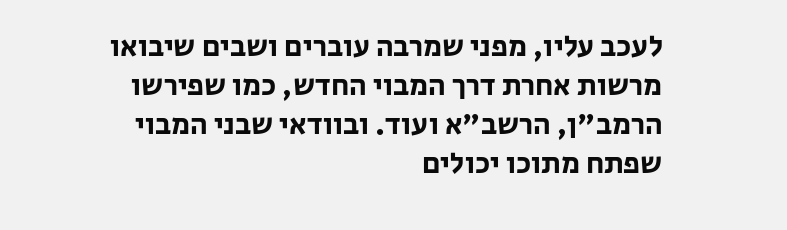לעכב עליו, מפני שמרבה עוברים ושבים שיבואו מרשות אחרת דרך המבוי החדש, כמו שפירשו הרמב"ן, הרשב"א ועוד. ובוודאי שבני המבוי שפתח מתוכו יכולים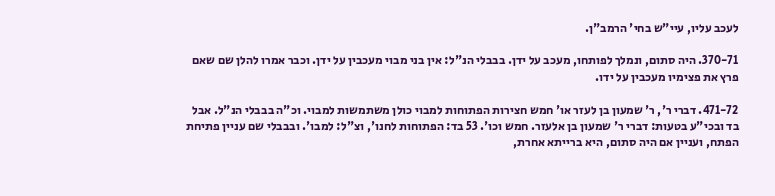לעכב עליו, עיי"ש בחי' הרמב"ן.

370-71. היה סתום, ונמלך לפותחו, מעכב על ידן. בבבלי הנ"ל: אין בני מבוי מעכבין על ידן. וכבר אמרו להלן שם שאם פרץ את פצימיו מעכבין על ידו.

471-72. דברי ר', ר' שמעון בן לעזר או' חמש חצירות הפתוחות למבוי כולן משתמשות למבוי. וכ"ה בבבלי הנ"ל. אבל בד ובכי"ע בטעות: דברי ר' שמעון בן אלעזר. חמש וכו'. 53 בד: הפתוחות לחנו', וצ"ל: למבו'. ובבבלי שם עניין פתיחת הפתח, ועניין אם היה סתום, היא ברייתא אחרת,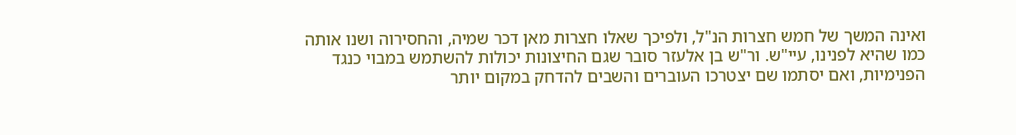ואינה המשך של חמש חצרות הנ"ל, ולפיכך שאלו חצרות מאן דכר שמיה, והחסירוה ושנו אותה כמו שהיא לפנינו, עיי"ש. ור"ש בן אלעזר סובר שגם החיצונות יכולות להשתמש במבוי כנגד הפנימיות, ואם יסתמו שם יצטרכו העוברים והשבים להדחק במקום יותר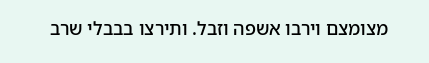מצומצם וירבו אשפה וזבל. ותירצו בבבלי שרב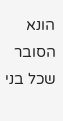הונא הסובר שכל בני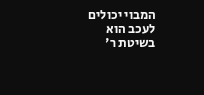המבוי יכולים לעכב הוא בשיטת ר'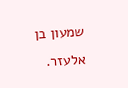שמעון בן אלעזר.